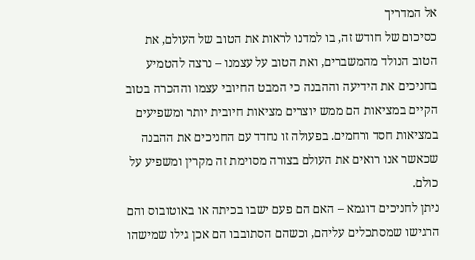אל המדריך
כסיכום של חודש זה, בו למדנו לראות את הטוב של העולם, את הטוב הנולד מהמשברים, ואת הטוב על עצמנו – נרצה להטמיע בחניכים את הידיעה וההבנה כי המבט החיובי עצמו וההכרה בטוב הקיים במציאות הם ממש יוצרים מציאות חיובית יותר ומשפיעים במציאות חסד ורחמים. בפעולה זו נחדד עם החניכים את ההבנה שכאשר אנו רואים את העולם בצורה מסוימת זה מקרין ומשפיע על כולם.
ניתן לחניכים דוגמא – האם הם פעם ישבו בכיתה או באוטובוס והם הרגישו שמסתכלים עליהם, וכשהם הסתובבו הם אכן גילו שמישהו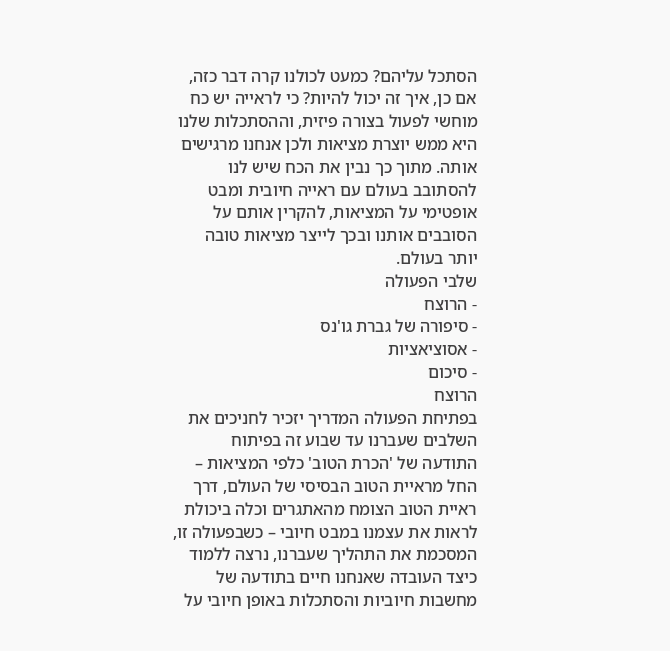הסתכל עליהם? כמעט לכולנו קרה דבר כזה, אם כן, איך זה יכול להיות? כי לראייה יש כח מוחשי לפעול בצורה פיזית, וההסתכלות שלנו היא ממש יוצרת מציאות ולכן אנחנו מרגישים אותה. מתוך כך נבין את הכח שיש לנו להסתובב בעולם עם ראייה חיובית ומבט אופטימי על המציאות, להקרין אותם על הסובבים אותנו ובכך לייצר מציאות טובה יותר בעולם.
שלבי הפעולה
- הרוצח
- סיפורה של גברת גו'נס
- אסוציאציות
- סיכום
הרוצח
בפתיחת הפעולה המדריך יזכיר לחניכים את השלבים שעברנו עד שבוע זה בפיתוח התודעה של 'הכרת הטוב' כלפי המציאות – החל מראיית הטוב הבסיסי של העולם, דרך ראיית הטוב הצומח מהאתגרים וכלה ביכולת לראות את עצמנו במבט חיובי – כשבפעולה זו, המסכמת את התהליך שעברנו, נרצה ללמוד כיצד העובדה שאנחנו חיים בתודעה של מחשבות חיוביות והסתכלות באופן חיובי על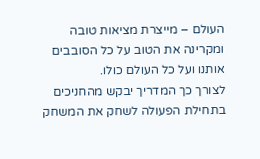העולם – מייצרת מציאות טובה ומקרינה את הטוב על כל הסובבים אותנו ועל כל העולם כולו.
לצורך כך המדריך יבקש מהחניכים בתחילת הפעולה לשחק את המשחק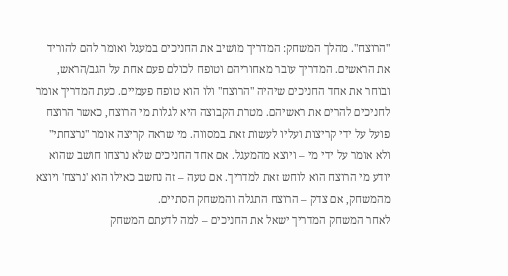"הרוצח". מהלך המשחק: המדריך מושיב את החניכים במעגל ואומר להם להוריד את הראשים. המדריך עובר מאחוריהם וטופח לכולם פעם אחת על הגב/הראש, ובוחר את אחד החניכים שיהיה "הרוצח" ולו הוא טופח פעמיים. כעת המדריך אומר לחניכים להרים את ראשיהם. מטרת הקבוצה היא לגלות מי הרוצח, כאשר הרוצח פועל על ידי קריצות ועליו לעשות זאת במסווה. מי שראה קריצה אומר "נרצחתי" ולא אומר על ידי מי – ויוצא מהמעגל. אם אחד החניכים שלא נרצחו חושב שהוא יודע מי הרוצח הוא לוחש זאת למדריך. אם טעה – זה נחשב כאילו הוא 'נרצח' ויוצא מהמשחק, אם צדק – הרוצח התגלה והמשחק הסתיים.
לאחר המשחק המדריך ישאל את החניכים – למה לדעתם המשחק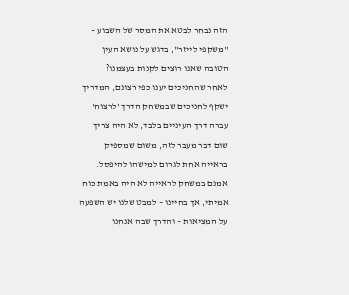הזה נבחר לבטא את המסר של השבוע – "משקפי לייזר", בדגש על נושא העין הטובה שאנו רוצים לקנות בעצמנו?
לאחר שהחניכים יענו כפי רצונם, המדריך ישקף לחניכים שבמשחק הדרך 'לרצוח' עברה דרך העיניים בלבד, לא היה צריך שום דבר מעבר לזה, משום שמספיק בראייה אחת לגרום למישהו להיפסל. אמנם במשחק לראייה לא היה באמת כוח אמיתי, אך בחיינו – למבט שלנו יש השפעה על המציאות – והדרך שבה אנחנו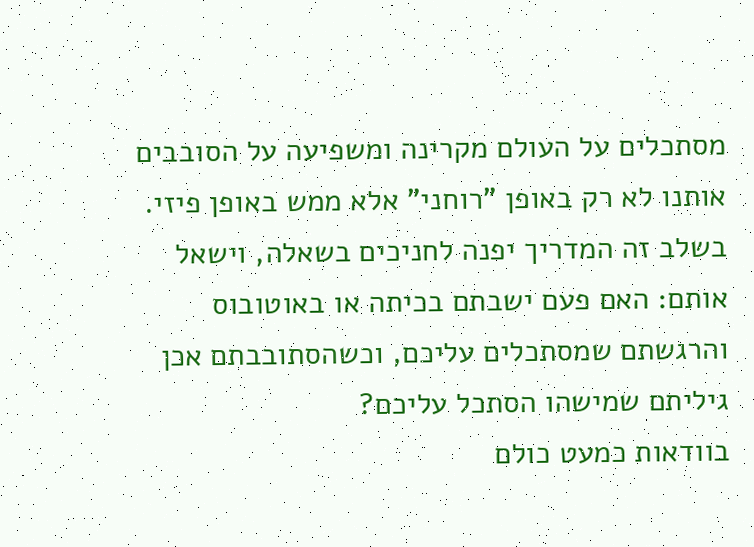מסתכלים על העולם מקרינה ומשפיעה על הסובבים אותנו לא רק באופן "רוחני" אלא ממש באופן פיזי.
בשלב זה המדריך יפנה לחניכים בשאלה, וישאל אותם: האם פעם ישבתם בכיתה או באוטובוס והרגשתם שמסתכלים עליכם, וכשהסתובבתם אכן גיליתם שמישהו הסתכל עליכם?
בוודאות כמעט כולם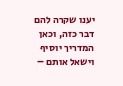יענו שקרה להם דבר כזה, וכאן המדריך יוסיף וישאל אותם –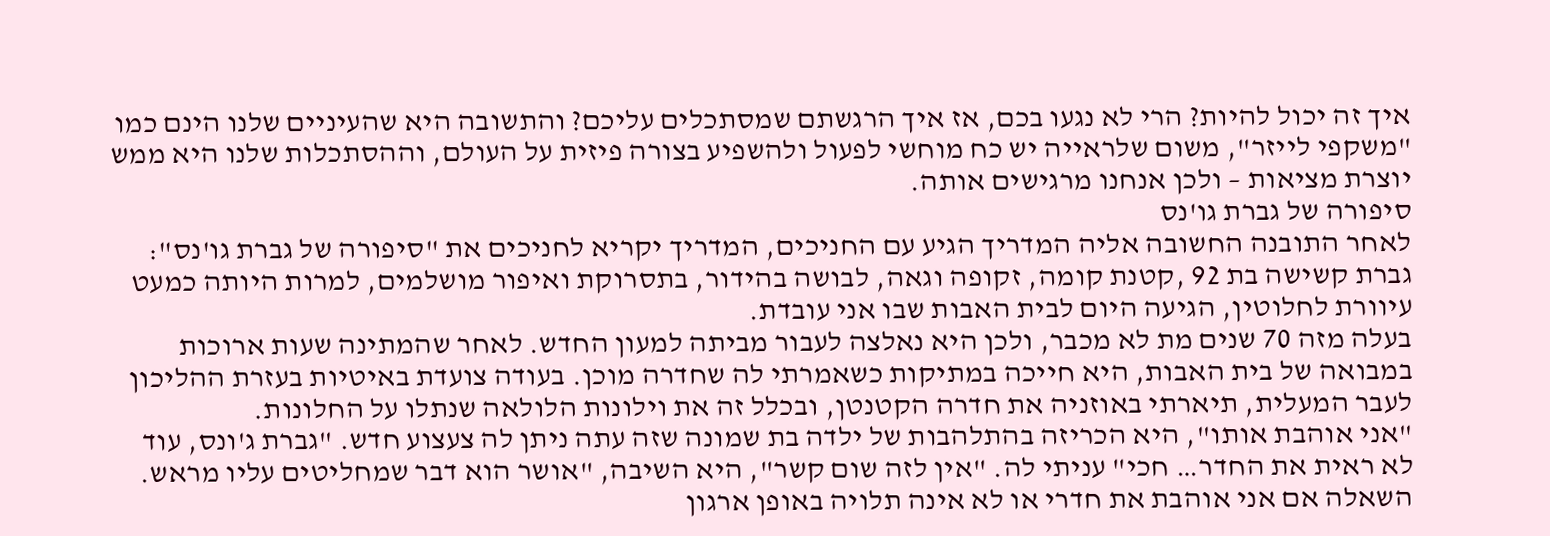איך זה יכול להיות? הרי לא נגעו בכם, אז איך הרגשתם שמסתכלים עליכם? והתשובה היא שהעיניים שלנו הינם כמו "משקפי לייזר", משום שלראייה יש כח מוחשי לפעול ולהשפיע בצורה פיזית על העולם, וההסתכלות שלנו היא ממש יוצרת מציאות – ולכן אנחנו מרגישים אותה.
סיפורה של גברת גו'נס
לאחר התובנה החשובה אליה המדריך הגיע עם החניכים, המדריך יקריא לחניכים את "סיפורה של גברת גו'נס":
גברת קשישה בת 92 ,קטנת קומה, זקופה וגאה, לבושה בהידור, בתסרוקת ואיפור מושלמים, למרות היותה כמעט עיוורת לחלוטין, הגיעה היום לבית האבות שבו אני עובדת.
בעלה מזה 70 שנים מת לא מכבר, ולכן היא נאלצה לעבור מביתה למעון החדש. לאחר שהמתינה שעות ארוכות במבואה של בית האבות, היא חייכה במתיקות כשאמרתי לה שחדרה מוכן. בעודה צועדת באיטיות בעזרת ההליכון לעבר המעלית, תיארתי באוזניה את חדרה הקטנטן, ובכלל זה את וילונות הלולאה שנתלו על החלונות.
"אני אוהבת אותו", היא הכריזה בהתלהבות של ילדה בת שמונה שזה עתה ניתן לה צעצוע חדש. "גברת ג'ונס, עוד לא ראית את החדר… חכי" עניתי לה. "אין לזה שום קשר", היא השיבה, "אושר הוא דבר שמחליטים עליו מראש. השאלה אם אני אוהבת את חדרי או לא אינה תלויה באופן ארגון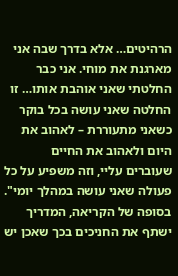הרהיטים… אלא בדרך שבה אני מארגנת את מוחי. אני כבר החלטתי שאני אוהבת אותו… זו החלטה שאני עושה בכל בוקר כשאני מתעוררת – לאהוב את היום ולאהוב את החיים שעוברים עליי, וזה משפיע על כל פעולה שאני עושה במהלך יומי".
בסופה של הקריאה, המדריך ישתף את החניכים בכך שאכן יש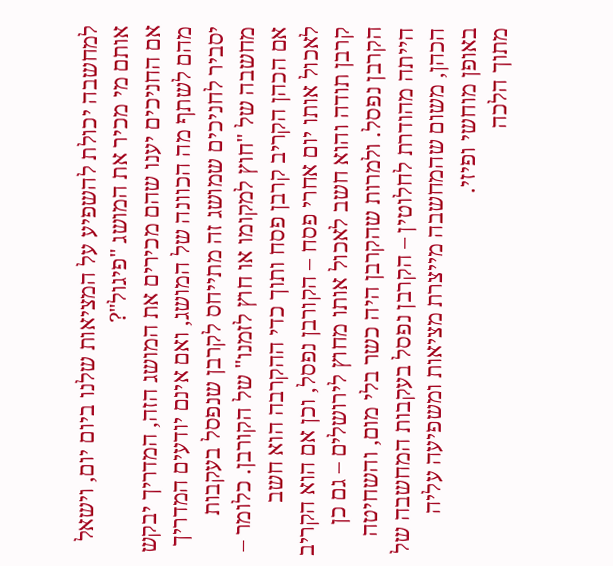למחשבה יכולת להשפיע על המציאות שלנו ביום יום, וישאל אותם מי מכיר את המושג "פיגול"?
אם החניכים יענו שהם מכירים את המושג הזה, המדריך יבקש מהם לשתף מה הכוונה של המושג, ואם אינם יודעים המדריך יסביר לחניכים שמושג זה מתייחס לקרבן שנפסל בעקבות מחשבה של "חוץ למקומו או חוץ לזמנו" של הקורבן. כלומר – אם הכהן הקריב קרבן פסח ותוך כדי ההקרבה הוא חשב לאכול אותו יום אחרי פסח – הקורבן נפסל, וכן אם הוא הקריב קרבן תודה והוא חשב לאכול אותו מחוץ לירושלים – גם כן הקרבן נפסל. ולמרות שהקרבן היה כשר בלי מום, והשחיטה הייתה מהודרת לחלוטין – הקרבן נפסל בעקבות המחשבה של הכהן, משום שהמחשבה מייצרת מציאות ומשפיעה עליה באופן מוחשי ופיזי.
מתוך הלכה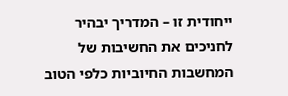ייחודית זו – המדריך יבהיר לחניכים את החשיבות של המחשבות החיוביות כלפי הטוב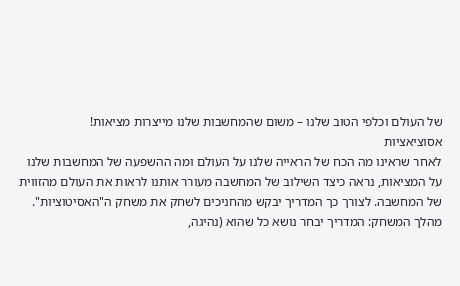של העולם וכלפי הטוב שלנו – משום שהמחשבות שלנו מייצרות מציאות!
אסוציאציות
לאחר שראינו מה הכח של הראייה שלנו על העולם ומה ההשפעה של המחשבות שלנו על המציאות, נראה כיצד השילוב של המחשבה מעורר אותנו לראות את העולם מהזווית של המחשבה. לצורך כך המדריך יבקש מהחניכים לשחק את משחק ה"האסיטוציות". מהלך המשחק: המדריך יבחר נושא כל שהוא (נהיגה,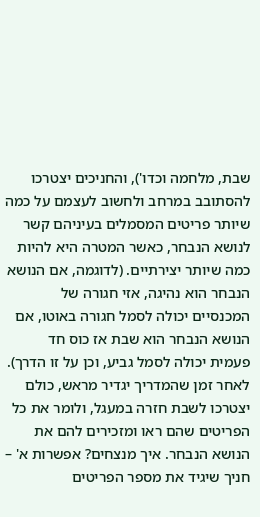שבת, מלחמה וכדו'), והחניכים יצטרכו להסתובב במרחב ולחשוב לעצמם על כמה שיותר פריטים המסמלים בעיניהם קשר לנושא הנבחר, כאשר המטרה היא להיות כמה שיותר יצירתיים. (לדוגמה, אם הנושא הנבחר הוא נהיגה, אזי חגורה של המכנסיים יכולה לסמל חגורה באוטו, אם הנושא הנבחר הוא שבת אז כוס חד פעמית יכולה לסמל גביע, וכן על זו הדרך). לאחר זמן שהמדריך יגדיר מראש, כולם יצטרכו לשבת חזרה במעגל, ולומר את כל הפריטים שהם ראו ומזכירים להם את הנושא הנבחר. איך מנצחים? אפשרות א' – חניך שיגיד את מספר הפריטים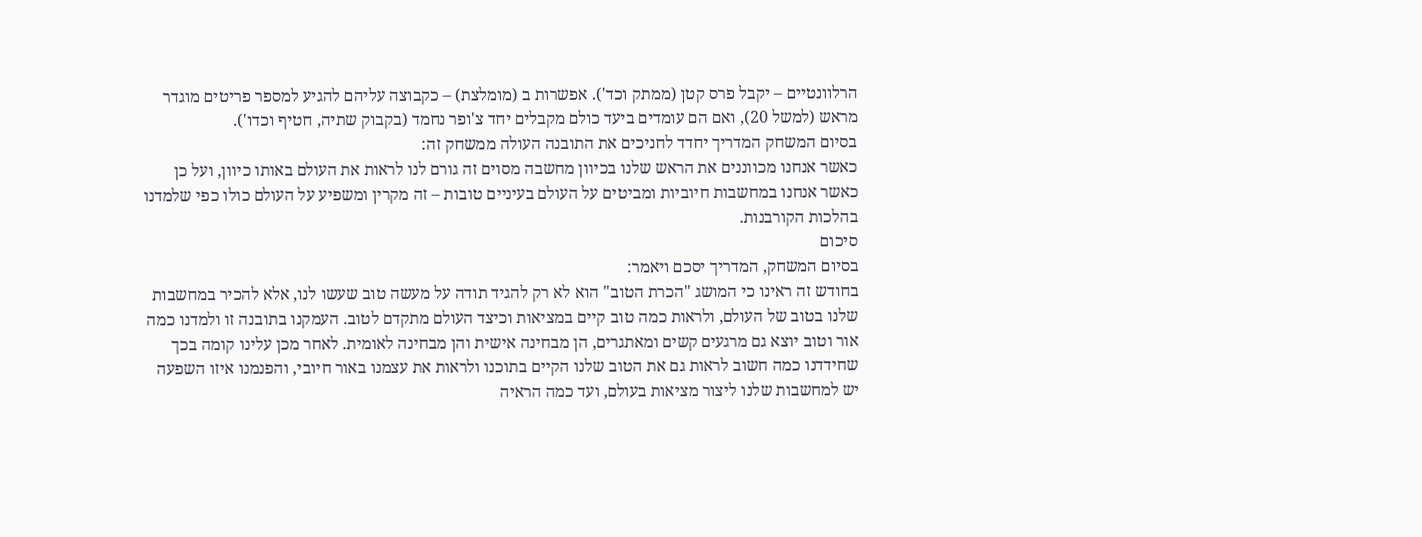הרלוונטיים – יקבל פרס קטן (ממתק וכד'). אפשרות ב (מומלצת) – כקבוצה עליהם להגיע למספר פריטים מוגדר מראש (למשל 20), ואם הם עומדים ביעד כולם מקבלים יחד צ'ופר נחמד (בקבוק שתיה, חטיף וכדו').
בסיום המשחק המדריך יחדד לחניכים את התובנה העולה ממשחק זה:
כאשר אנחנו מכווננים את הראש שלנו בכיוון מחשבה מסוים זה גורם לנו לראות את העולם באותו כיוון, ועל כן כאשר אנחנו במחשבות חיוביות ומביטים על העולם בעיניים טובות – זה מקרין ומשפיע על העולם כולו כפי שלמדנו בהלכות הקורבנות.
סיכום
בסיום המשחק, המדריך יסכם ויאמר:
בחודש זה ראינו כי המושג "הכרת הטוב" הוא לא רק להגיד תודה על מעשה טוב שעשו לנו, אלא להכיר במחשבות שלנו בטוב של העולם, ולראות כמה טוב קיים במציאות וכיצד העולם מתקדם לטוב. העמקנו בתובנה זו ולמדנו כמה אור וטוב יוצא גם מרגעים קשים ומאתגרים, הן מבחינה אישית והן מבחינה לאומית. לאחר מכן עלינו קומה בכך שחידדנו כמה חשוב לראות גם את הטוב שלנו הקיים בתוכנו ולראות את עצמנו באור חיובי, והפנמנו איזו השפעה יש למחשבות שלנו ליצור מציאות בעולם, ועד כמה הראיה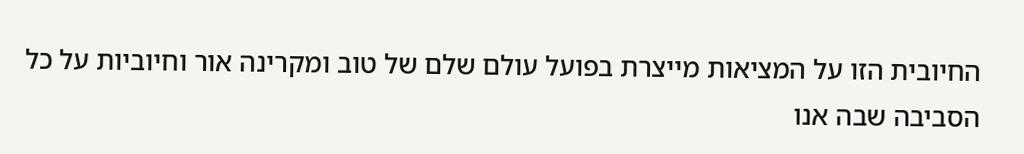החיובית הזו על המציאות מייצרת בפועל עולם שלם של טוב ומקרינה אור וחיוביות על כל הסביבה שבה אנו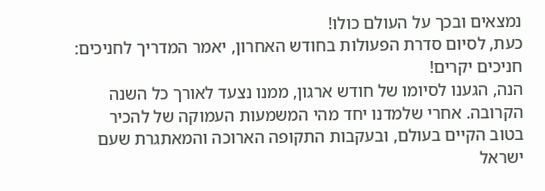נמצאים ובכך על העולם כולו!
כעת, לסיום סדרת הפעולות בחודש האחרון, יאמר המדריך לחניכים:
חניכים יקרים!
הנה, הגענו לסיומו של חודש ארגון, ממנו נצעד לאורך כל השנה הקרובה. אחרי שלמדנו יחד מהי המשמעות העמוקה של להכיר בטוב הקיים בעולם, ובעקבות התקופה הארוכה והמאתגרת שעם ישראל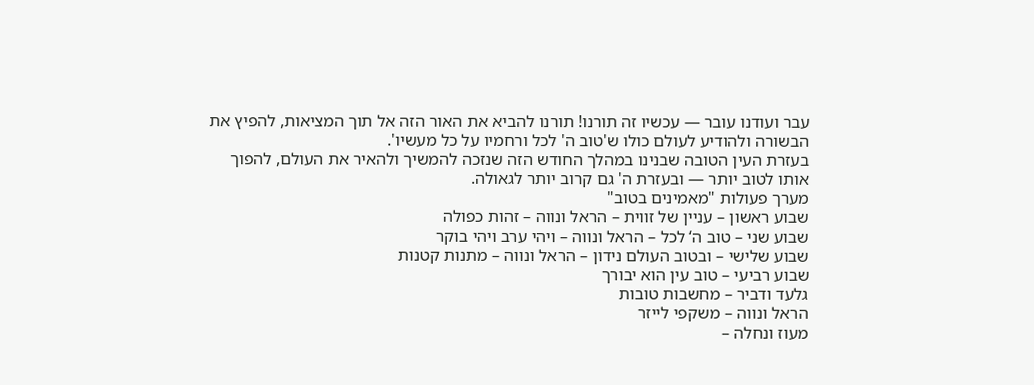עבר ועודנו עובר — עכשיו זה תורנו! תורנו להביא את האור הזה אל תוך המציאות, להפיץ את הבשורה ולהודיע לעולם כולו ש'טוב ה' לכל ורחמיו על כל מעשיו'.
בעזרת העין הטובה שבנינו במהלך החודש הזה שנזכה להמשיך ולהאיר את העולם, להפוך אותו לטוב יותר — ובעזרת ה' גם קרוב יותר לגאולה.
מערך פעולות "מאמינים בטוב"
שבוע ראשון – עניין של זווית – הראל ונווה – זהות כפולה
שבוע שני – טוב ה‘ לכל – הראל ונווה – ויהי ערב ויהי בוקר
שבוע שלישי – ובטוב העולם נידון – הראל ונווה – מתנות קטנות
שבוע רביעי – טוב עין הוא יבורך
גלעד ודביר – מחשבות טובות
הראל ונווה – משקפי לייזר
מעוז ונחלה –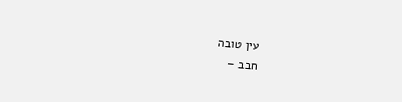עין טובה
חבב –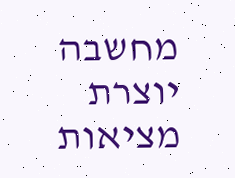מחשבה יוצרת מציאות